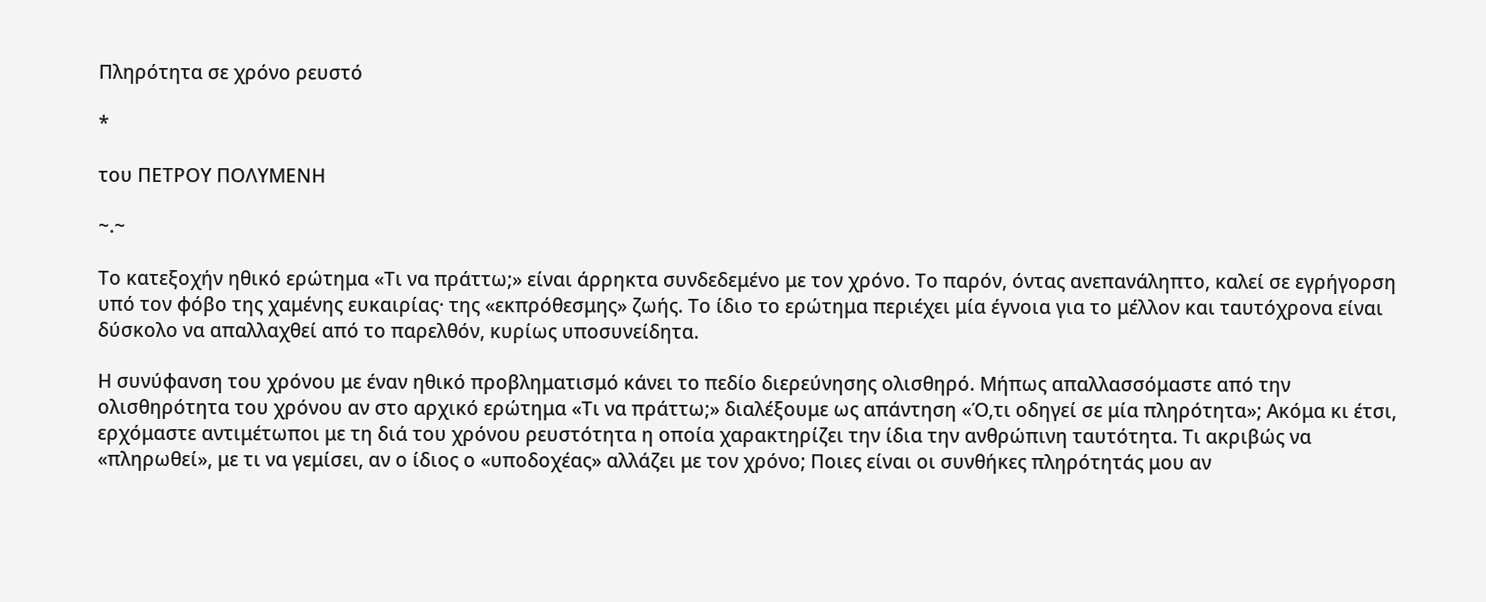Πληρότητα σε χρόνο ρευστό

*

του ΠΕΤΡΟΥ ΠΟΛΥΜΕΝΗ

~.~

Το κατεξοχήν ηθικό ερώτημα «Τι να πράττω;» είναι άρρηκτα συνδεδεμένο με τον χρόνο. Το παρόν, όντας ανεπανάληπτο, καλεί σε εγρήγορση υπό τον φόβο της χαμένης ευκαιρίας· της «εκπρόθεσμης» ζωής. Το ίδιο το ερώτημα περιέχει μία έγνοια για το μέλλον και ταυτόχρονα είναι δύσκολο να απαλλαχθεί από το παρελθόν, κυρίως υποσυνείδητα.

Η συνύφανση του χρόνου με έναν ηθικό προβληματισμό κάνει το πεδίο διερεύνησης ολισθηρό. Μήπως απαλλασσόμαστε από την ολισθηρότητα του χρόνου αν στο αρχικό ερώτημα «Τι να πράττω;» διαλέξουμε ως απάντηση «Ό,τι οδηγεί σε μία πληρότητα»; Ακόμα κι έτσι, ερχόμαστε αντιμέτωποι με τη διά του χρόνου ρευστότητα η οποία χαρακτηρίζει την ίδια την ανθρώπινη ταυτότητα. Τι ακριβώς να «πληρωθεί», με τι να γεμίσει, αν ο ίδιος ο «υποδοχέας» αλλάζει με τον χρόνο; Ποιες είναι οι συνθήκες πληρότητάς μου αν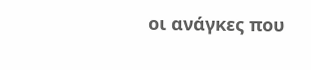οι ανάγκες που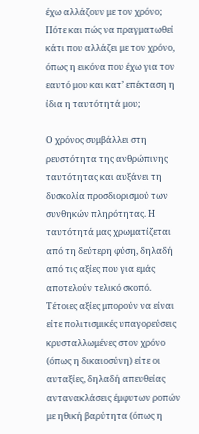έχω αλλάζουν με τον χρόνο; Πότε και πώς να πραγματωθεί κάτι που αλλάζει με τον χρόνο, όπως η εικόνα που έχω για τον εαυτό μου και κατ’ επέκταση η ίδια η ταυτότητά μου;

Ο χρόνος συμβάλλει στη ρευστότητα της ανθρώπινης ταυτότητας και αυξάνει τη δυσκολία προσδιορισμού των συνθηκών πληρότητας. Η ταυτότητά μας χρωματίζεται από τη δεύτερη φύση, δηλαδή από τις αξίες που για εμάς αποτελούν τελικό σκοπό. Τέτοιες αξίες μπορούν να είναι είτε πολιτισμικές υπαγορεύσεις κρυσταλλωμένες στον χρόνο (όπως η δικαιοσύνη) είτε οι αυταξίες, δηλαδή απευθείας αντανακλάσεις έμφυτων ροπών με ηθική βαρύτητα (όπως η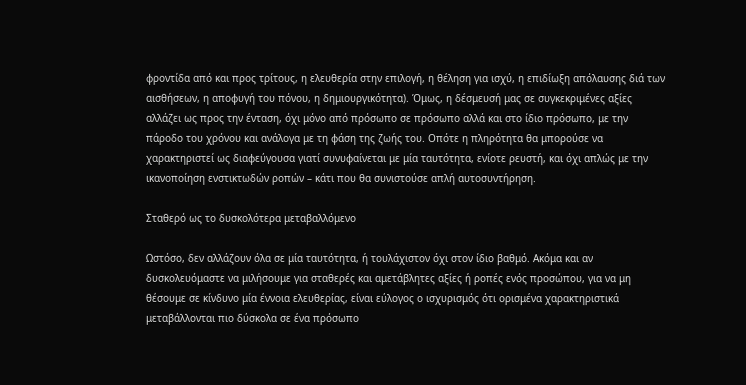φροντίδα από και προς τρίτους, η ελευθερία στην επιλογή, η θέληση για ισχύ, η επιδίωξη απόλαυσης διά των αισθήσεων, η αποφυγή του πόνου, η δημιουργικότητα). Όμως, η δέσμευσή μας σε συγκεκριμένες αξίες αλλάζει ως προς την ένταση, όχι μόνο από πρόσωπο σε πρόσωπο αλλά και στο ίδιο πρόσωπο, με την πάροδο του χρόνου και ανάλογα με τη φάση της ζωής του. Οπότε η πληρότητα θα μπορούσε να χαρακτηριστεί ως διαφεύγουσα γιατί συνυφαίνεται με μία ταυτότητα, ενίοτε ρευστή, και όχι απλώς με την ικανοποίηση ενστικτωδών ροπών – κάτι που θα συνιστούσε απλή αυτοσυντήρηση.

Σταθερό ως το δυσκολότερα μεταβαλλόμενο

Ωστόσο, δεν αλλάζουν όλα σε μία ταυτότητα, ή τουλάχιστον όχι στον ίδιο βαθμό. Ακόμα και αν δυσκολευόμαστε να μιλήσουμε για σταθερές και αμετάβλητες αξίες ή ροπές ενός προσώπου, για να μη θέσουμε σε κίνδυνο μία έννοια ελευθερίας, είναι εύλογος ο ισχυρισμός ότι ορισμένα χαρακτηριστικά μεταβάλλονται πιο δύσκολα σε ένα πρόσωπο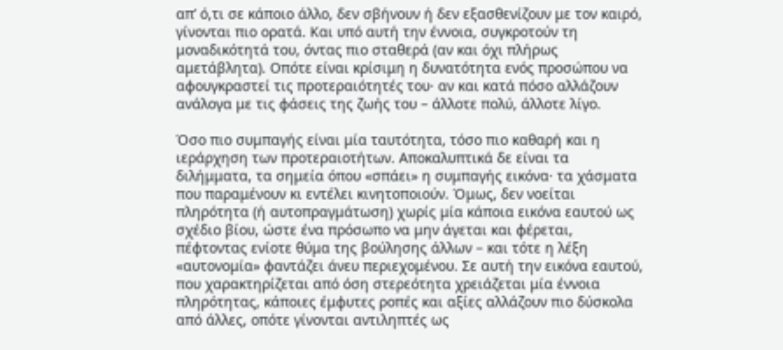απ’ ό,τι σε κάποιο άλλο, δεν σβήνουν ή δεν εξασθενίζουν με τον καιρό, γίνονται πιο ορατά. Και υπό αυτή την έννοια, συγκροτούν τη μοναδικότητά του, όντας πιο σταθερά (αν και όχι πλήρως αμετάβλητα). Οπότε είναι κρίσιμη η δυνατότητα ενός προσώπου να αφουγκραστεί τις προτεραιότητές του· αν και κατά πόσο αλλάζουν ανάλογα με τις φάσεις της ζωής του – άλλοτε πολύ, άλλοτε λίγο.

Όσο πιο συμπαγής είναι μία ταυτότητα, τόσο πιο καθαρή και η ιεράρχηση των προτεραιοτήτων. Αποκαλυπτικά δε είναι τα διλήμματα, τα σημεία όπου «σπάει» η συμπαγής εικόνα· τα χάσματα που παραμένουν κι εντέλει κινητοποιούν. Όμως, δεν νοείται πληρότητα (ή αυτοπραγμάτωση) χωρίς μία κάποια εικόνα εαυτού ως σχέδιο βίου, ώστε ένα πρόσωπο να μην άγεται και φέρεται, πέφτοντας ενίοτε θύμα της βούλησης άλλων – και τότε η λέξη «αυτονομία» φαντάζει άνευ περιεχομένου. Σε αυτή την εικόνα εαυτού, που χαρακτηρίζεται από όση στερεότητα χρειάζεται μία έννοια πληρότητας, κάποιες έμφυτες ροπές και αξίες αλλάζουν πιο δύσκολα από άλλες, οπότε γίνονται αντιληπτές ως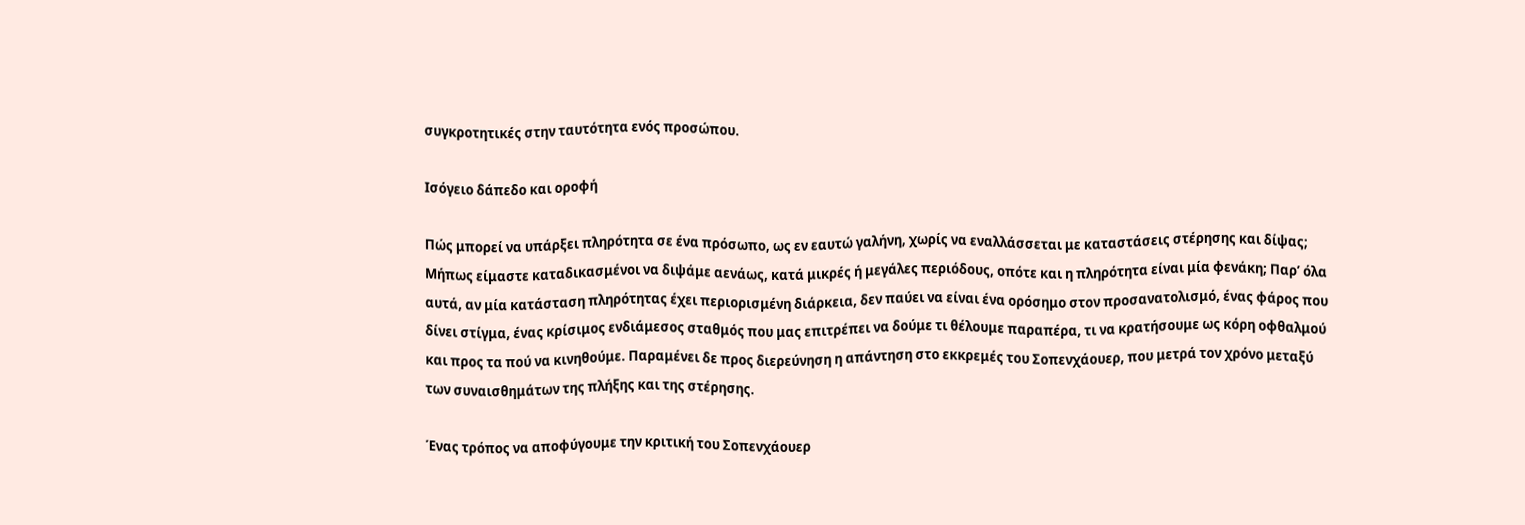συγκροτητικές στην ταυτότητα ενός προσώπου.

Ισόγειο δάπεδο και οροφή

Πώς μπορεί να υπάρξει πληρότητα σε ένα πρόσωπο, ως εν εαυτώ γαλήνη, χωρίς να εναλλάσσεται με καταστάσεις στέρησης και δίψας; Μήπως είμαστε καταδικασμένοι να διψάμε αενάως, κατά μικρές ή μεγάλες περιόδους, οπότε και η πληρότητα είναι μία φενάκη; Παρ’ όλα αυτά, αν μία κατάσταση πληρότητας έχει περιορισμένη διάρκεια, δεν παύει να είναι ένα ορόσημο στον προσανατολισμό, ένας φάρος που δίνει στίγμα, ένας κρίσιμος ενδιάμεσος σταθμός που μας επιτρέπει να δούμε τι θέλουμε παραπέρα, τι να κρατήσουμε ως κόρη οφθαλμού και προς τα πού να κινηθούμε. Παραμένει δε προς διερεύνηση η απάντηση στο εκκρεμές του Σοπενχάουερ, που μετρά τον χρόνο μεταξύ των συναισθημάτων της πλήξης και της στέρησης.

Ένας τρόπος να αποφύγουμε την κριτική του Σοπενχάουερ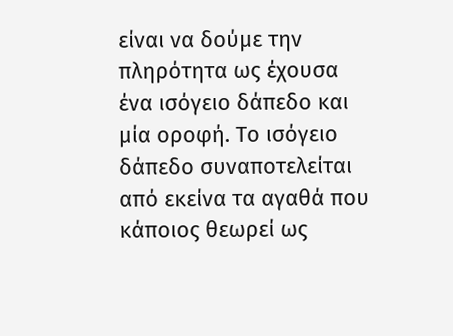είναι να δούμε την πληρότητα ως έχουσα ένα ισόγειο δάπεδο και μία οροφή. Το ισόγειο δάπεδο συναποτελείται από εκείνα τα αγαθά που κάποιος θεωρεί ως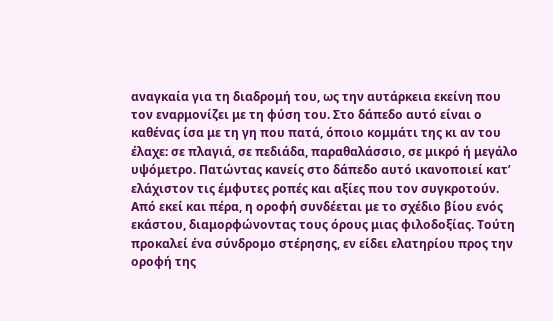αναγκαία για τη διαδρομή του, ως την αυτάρκεια εκείνη που τον εναρμονίζει με τη φύση του. Στο δάπεδο αυτό είναι ο καθένας ίσα με τη γη που πατά, όποιο κομμάτι της κι αν του έλαχε: σε πλαγιά, σε πεδιάδα, παραθαλάσσιο, σε μικρό ή μεγάλο υψόμετρο. Πατώντας κανείς στο δάπεδο αυτό ικανοποιεί κατ’ ελάχιστον τις έμφυτες ροπές και αξίες που τον συγκροτούν. Από εκεί και πέρα, η οροφή συνδέεται με το σχέδιο βίου ενός εκάστου, διαμορφώνοντας τους όρους μιας φιλοδοξίας. Τούτη προκαλεί ένα σύνδρομο στέρησης, εν είδει ελατηρίου προς την οροφή της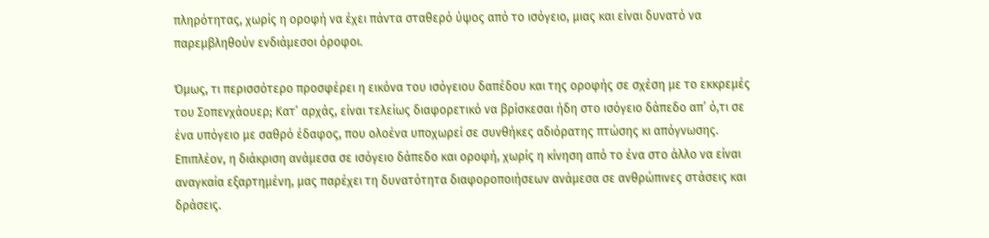πληρότητας, χωρίς η οροφή να έχει πάντα σταθερό ύψος από το ισόγειο, μιας και είναι δυνατό να παρεμβληθούν ενδιάμεσοι όροφοι.

Όμως, τι περισσότερο προσφέρει η εικόνα του ισόγειου δαπέδου και της οροφής σε σχέση με το εκκρεμές του Σοπενχάουερ; Κατ’ αρχάς, είναι τελείως διαφορετικό να βρίσκεσαι ήδη στο ισόγειο δάπεδο απ’ ό,τι σε ένα υπόγειο με σαθρό έδαφος, που ολοένα υποχωρεί σε συνθήκες αδιόρατης πτώσης κι απόγνωσης. Επιπλέον, η διάκριση ανάμεσα σε ισόγειο δάπεδο και οροφή, χωρίς η κίνηση από το ένα στο άλλο να είναι αναγκαία εξαρτημένη, μας παρέχει τη δυνατότητα διαφοροποιήσεων ανάμεσα σε ανθρώπινες στάσεις και δράσεις.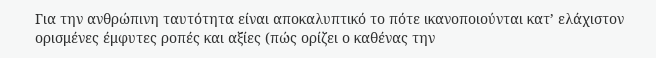Για την ανθρώπινη ταυτότητα είναι αποκαλυπτικό το πότε ικανοποιούνται κατ’ ελάχιστον ορισμένες έμφυτες ροπές και αξίες (πώς ορίζει ο καθένας την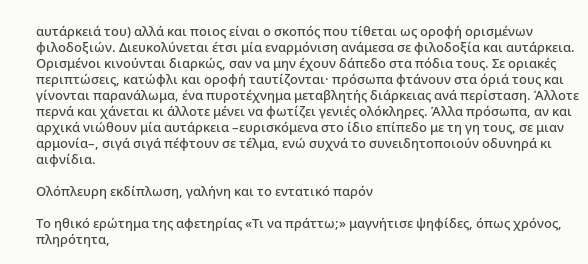αυτάρκειά του) αλλά και ποιος είναι ο σκοπός που τίθεται ως οροφή ορισμένων φιλοδοξιών. Διευκολύνεται έτσι μία εναρμόνιση ανάμεσα σε φιλοδοξία και αυτάρκεια. Ορισμένοι κινούνται διαρκώς, σαν να μην έχουν δάπεδο στα πόδια τους. Σε οριακές περιπτώσεις, κατώφλι και οροφή ταυτίζονται· πρόσωπα φτάνουν στα όριά τους και γίνονται παρανάλωμα, ένα πυροτέχνημα μεταβλητής διάρκειας ανά περίσταση. Άλλοτε περνά και χάνεται κι άλλοτε μένει να φωτίζει γενιές ολόκληρες. Άλλα πρόσωπα, αν και αρχικά νιώθουν μία αυτάρκεια –ευρισκόμενα στο ίδιο επίπεδο με τη γη τους, σε μιαν αρμονία–, σιγά σιγά πέφτουν σε τέλμα, ενώ συχνά το συνειδητοποιούν οδυνηρά κι αιφνίδια.

Ολόπλευρη εκδίπλωση, γαλήνη και το εντατικό παρόν

Το ηθικό ερώτημα της αφετηρίας «Τι να πράττω;» μαγνήτισε ψηφίδες, όπως χρόνος, πληρότητα,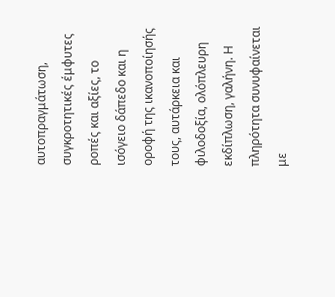αυτοπραγμάτωση, συγκροτητικές έμφυτες ροπές και αξίες, το ισόγειο δάπεδο και η οροφή της ικανοποίησής τους, αυτάρκεια και φιλοδοξία, ολόπλευρη εκδίπλωση, γαλήνη. Η πληρότητα συνυφαίνεται με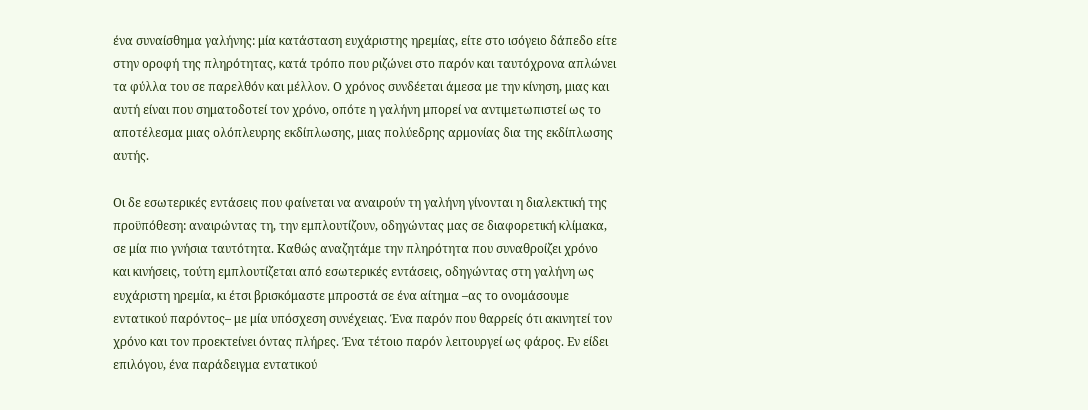ένα συναίσθημα γαλήνης: μία κατάσταση ευχάριστης ηρεμίας, είτε στο ισόγειο δάπεδο είτε στην οροφή της πληρότητας, κατά τρόπο που ριζώνει στο παρόν και ταυτόχρονα απλώνει τα φύλλα του σε παρελθόν και μέλλον. Ο χρόνος συνδέεται άμεσα με την κίνηση, μιας και αυτή είναι που σηματοδοτεί τον χρόνο, οπότε η γαλήνη μπορεί να αντιμετωπιστεί ως το αποτέλεσμα μιας ολόπλευρης εκδίπλωσης, μιας πολύεδρης αρμονίας δια της εκδίπλωσης αυτής.

Oι δε εσωτερικές εντάσεις που φαίνεται να αναιρούν τη γαλήνη γίνονται η διαλεκτική της προϋπόθεση: αναιρώντας τη, την εμπλουτίζουν, οδηγώντας μας σε διαφορετική κλίμακα, σε μία πιο γνήσια ταυτότητα. Καθώς αναζητάμε την πληρότητα που συναθροίζει χρόνο και κινήσεις, τούτη εμπλουτίζεται από εσωτερικές εντάσεις, οδηγώντας στη γαλήνη ως ευχάριστη ηρεμία, κι έτσι βρισκόμαστε μπροστά σε ένα αίτημα –ας το ονομάσουμε εντατικού παρόντος– με μία υπόσχεση συνέχειας. Ένα παρόν που θαρρείς ότι ακινητεί τον χρόνο και τον προεκτείνει όντας πλήρες. Ένα τέτοιο παρόν λειτουργεί ως φάρος. Εν είδει επιλόγου, ένα παράδειγμα εντατικού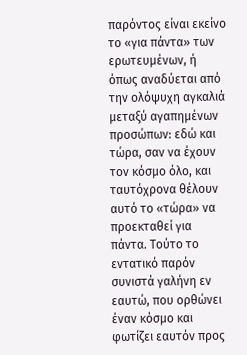παρόντος είναι εκείνο το «για πάντα» των ερωτευμένων, ή όπως αναδύεται από την ολόψυχη αγκαλιά μεταξύ αγαπημένων προσώπων: εδώ και τώρα, σαν να έχουν τον κόσμο όλο, και ταυτόχρονα θέλουν αυτό το «τώρα» να προεκταθεί για πάντα. Τούτο το εντατικό παρόν συνιστά γαλήνη εν εαυτώ, που ορθώνει έναν κόσμο και φωτίζει εαυτόν προς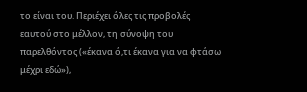το είναι του. Περιέχει όλες τις προβολές εαυτού στο μέλλον, τη σύνοψη του παρελθόντος («έκανα ό,τι έκανα για να φτάσω μέχρι εδώ»),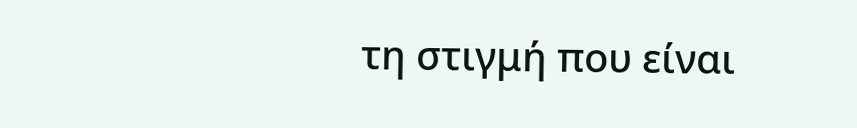τη στιγμή που είναι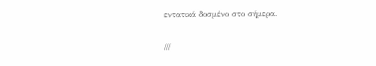εντατικά δοσμένο στο σήμερα.

///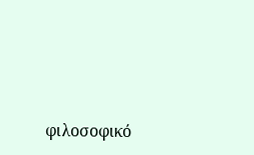φιλοσοφικό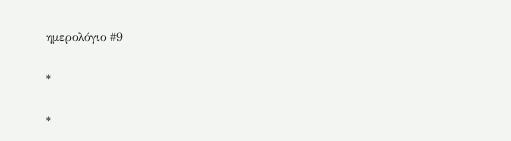ημερολόγιο #9

*

*